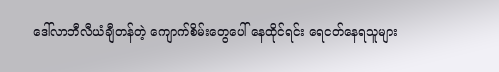ဒေါ်လာဘီလီယံချီတန်တဲ့ ကျောက်စိမ်းတွေပေါ် နေထိုင်ရင်း ရေငတ်နေရသူများ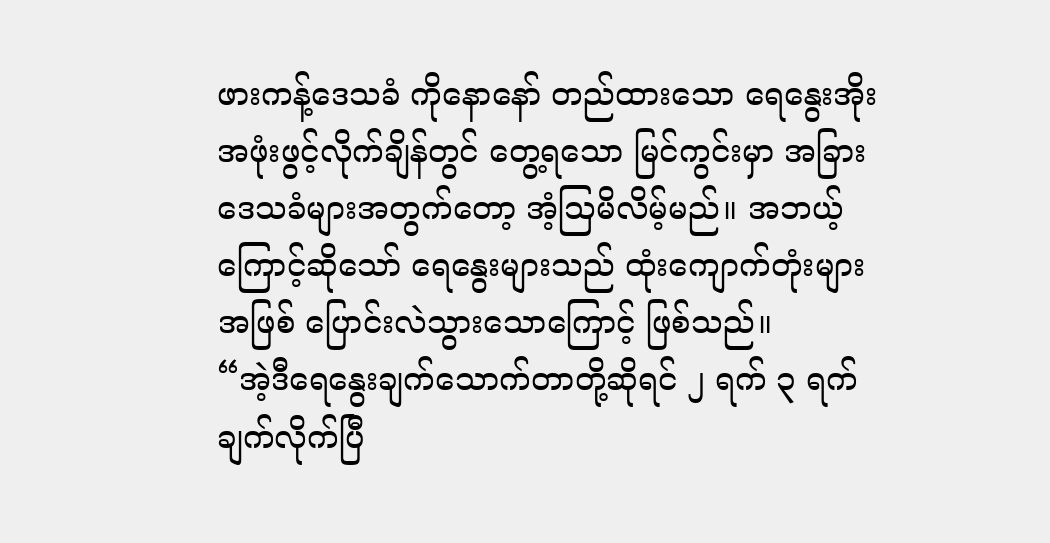ဖားကန့်ဒေသခံ ကိုနောနော် တည်ထားသော ရေနွေးအိုး အဖုံးဖွင့်လိုက်ချိန်တွင် တွေ့ရသော မြင်ကွင်းမှာ အခြားဒေသခံများအတွက်တော့ အံ့ဩမိလိမ့်မည်။ အဘယ့်ကြောင့်ဆိုသော် ရေနွေးများသည် ထုံးကျောက်တုံးများအဖြစ် ပြောင်းလဲသွားသောကြောင့် ဖြစ်သည်။
“အဲ့ဒီရေနွေးချက်သောက်တာတို့ဆိုရင် ၂ ရက် ၃ ရက် ချက်လိုက်ပြီ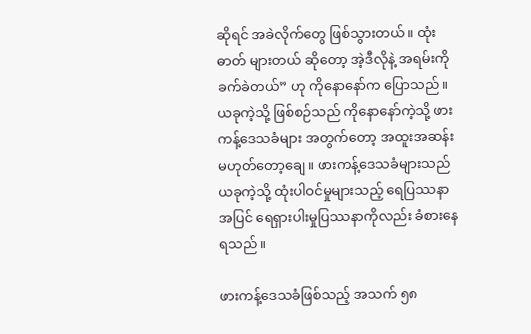ဆိုရင် အခဲလိုက်တွေ ဖြစ်သွားတယ်။ ထုံးဓာတ် များတယ် ဆိုတော့ အဲ့ဒီလိုနဲ့ အရမ်းကို ခက်ခဲတယ်” ဟု ကိုနောနော်က ပြောသည်။
ယခုကဲ့သို့ ဖြစ်စဉ်သည် ကိုနောနော်ကဲ့သို့ ဖားကန့်ဒေသခံများ အတွက်တော့ အထူးအဆန်း မဟုတ်တော့ချေ။ ဖားကန့်ဒေသခံများသည် ယခုကဲ့သို့ ထုံးပါဝင်မှုများသည့် ရေပြဿနာ အပြင် ရေရှားပါးမှုပြဿနာကိုလည်း ခံစားနေရသည်။

ဖားကန့်ဒေသခံဖြစ်သည့် အသက် ၅၈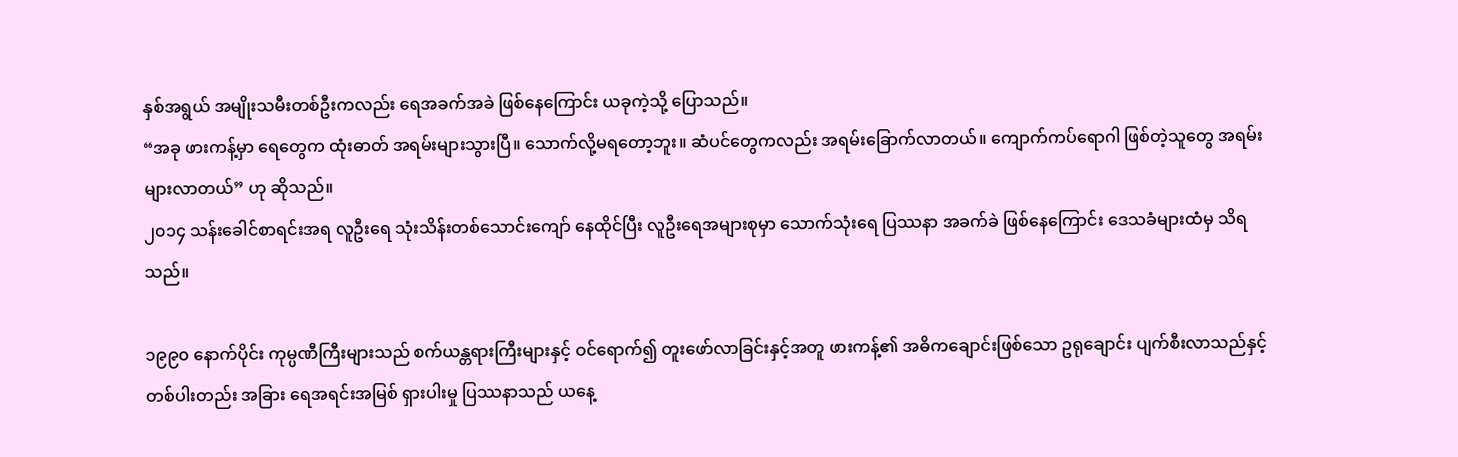နှစ်အရွယ် အမျိုးသမီးတစ်ဦးကလည်း ရေအခက်အခဲ ဖြစ်နေကြောင်း ယခုကဲ့သို့ ပြောသည်။
“အခု ဖားကန့်မှာ ရေတွေက ထုံးဓာတ် အရမ်းများသွားပြီ။ သောက်လို့မရတော့ဘူး။ ဆံပင်တွေကလည်း အရမ်းခြောက်လာတယ်။ ကျောက်ကပ်ရောဂါ ဖြစ်တဲ့သူတွေ အရမ်းများလာတယ်” ဟု ဆိုသည်။
၂၀၁၄ သန်းခေါင်စာရင်းအရ လူဦးရေ သုံးသိန်းတစ်သောင်းကျော် နေထိုင်ပြီး လူဦးရေအများစုမှာ သောက်သုံးရေ ပြဿနာ အခက်ခဲ ဖြစ်နေကြောင်း ဒေသခံများထံမှ သိရသည်။

၁၉၉၀ နောက်ပိုင်း ကုမ္ပဏီကြီးများသည် စက်ယန္တရားကြီးများနှင့် ဝင်ရောက်၍ တူးဖော်လာခြင်းနှင့်အတူ ဖားကန့်၏ အဓိကချောင်းဖြစ်သော ဥရုချောင်း ပျက်စီးလာသည်နှင့် တစ်ပါးတည်း အခြား ရေအရင်းအမြစ် ရှားပါးမှု ပြဿနာသည် ယနေ့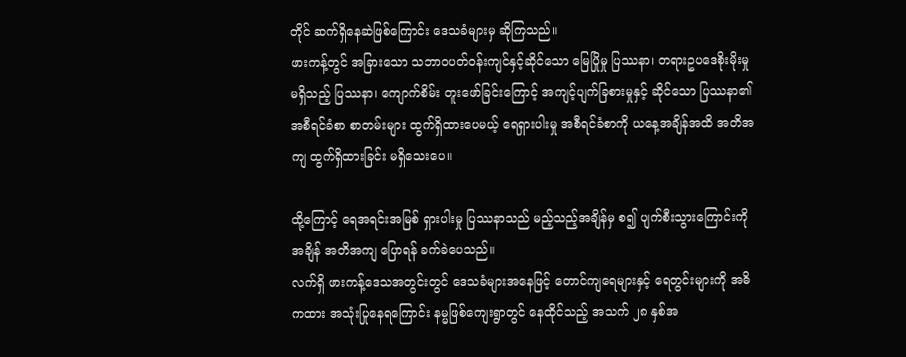တိုင် ဆက်ရှိနေဆဲဖြစ်ကြောင်း ဒေသခံများမှ ဆိုကြသည်။
ဖားကန့်တွင် အခြားသော သဘာဝပတ်ဝန်းကျင်နှင့်ဆိုင်သော မြေပြိုမှု ပြဿနာ၊ တရားဥပဒေစိုးမိုးမှု မရှိသည့် ပြဿနာ၊ ကျောက်စိမ်း တူးဖော်ခြင်းကြောင့် အကျင့်ပျက်ခြစားမှုနှင့် ဆိုင်သော ပြဿနာ၏ အစီရင်ခံစာ စာတမ်းများ ထွက်ရှိထားပေမယ့် ရေရှားပါးမှု အစီရင်ခံစာကို ယနေ့အချိန်အထိ အတိအကျ ထွက်ရှိထားခြင်း မရှိသေးပေ။

ထို့ကြောင့် ရေအရင်းအမြစ် ရှားပါးမှု ပြဿနာသည် မည့်သည့်အချိန်မှ စ၍ ပျက်စီးသွားကြောင်းကို အချိန် အတိအကျ ပြောရန် ခက်ခဲပေသည်။
လက်ရှိ ဖားကန့်ဒေသအတွင်းတွင် ဒေသခံများအနေဖြင့် တောင်ကျရေများနှင့် ရေတွင်းများကို အဓိကထား အသုံးပြုနေရကြောင်း နမ္မဖြစ်ကျေးရွာတွင် နေထိုင်သည့် အသက် ၂၈ နှစ်အ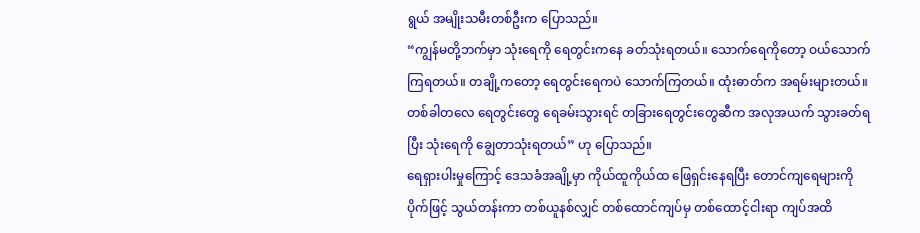ရွယ် အမျိုးသမီးတစ်ဦးက ပြောသည်။
“ကျွန်မတို့ဘက်မှာ သုံးရေကို ရေတွင်းကနေ ခတ်သုံးရတယ်။ သောက်ရေကိုတော့ ဝယ်သောက်ကြရတယ်။ တချို့ကတော့ ရေတွင်းရေကပဲ သောက်ကြတယ်။ ထုံးဓာတ်က အရမ်းများတယ်။ တစ်ခါတလေ ရေတွင်းတွေ ရေခမ်းသွားရင် တခြားရေတွင်းတွေဆီက အလုအယက် သွားခတ်ရပြီး သုံးရေကို ချွေတာသုံးရတယ်” ဟု ပြောသည်။
ရေရှားပါးမှုကြောင့် ဒေသခံအချို့မှာ ကိုယ်ထူကိုယ်ထ ဖြေရှင်းနေရပြီး တောင်ကျရေများကို ပိုက်ဖြင့် သွယ်တန်းကာ တစ်ယူနစ်လျှင် တစ်ထောင်ကျပ်မှ တစ်ထောင့်ငါးရာ ကျပ်အထိ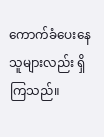ကောက်ခံပေးနေသူများလည်း ရှိကြသည်။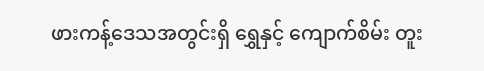ဖားကန့်ဒေသအတွင်းရှိ ရွှေနှင့် ကျောက်စိမ်း တူး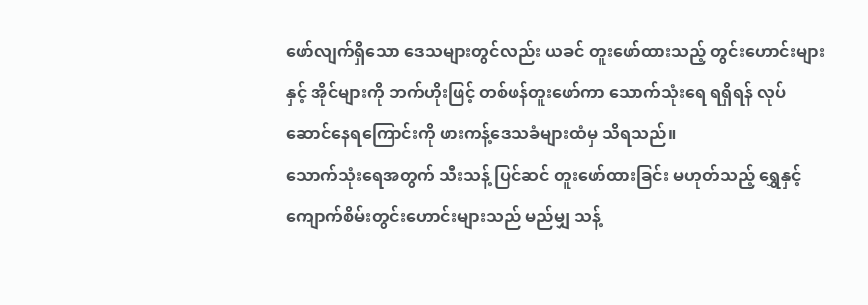ဖော်လျက်ရှိသော ဒေသများတွင်လည်း ယခင် တူးဖော်ထားသည့် တွင်းဟောင်းများနှင့် အိုင်များကို ဘက်ဟိုးဖြင့် တစ်ဖန်တူးဖော်ကာ သောက်သုံးရေ ရရှိရန် လုပ်ဆောင်နေရကြောင်းကို ဖားကန့်ဒေသခံများထံမှ သိရသည်။
သောက်သုံးရေအတွက် သီးသန့် ပြင်ဆင် တူးဖော်ထားခြင်း မဟုတ်သည့် ရွှေနှင့် ကျောက်စိမ်းတွင်းဟောင်းများသည် မည်မျှ သန့်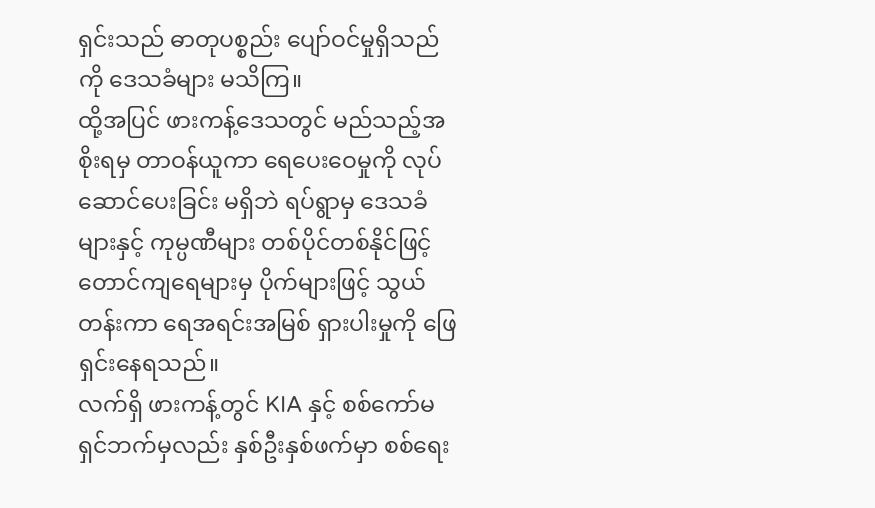ရှင်းသည် ဓာတုပစ္စည်း ပျော်ဝင်မှုရှိသည်ကို ဒေသခံများ မသိကြ။
ထို့အပြင် ဖားကန့်ဒေသတွင် မည်သည့်အစိုးရမှ တာဝန်ယူကာ ရေပေးဝေမှုကို လုပ်ဆောင်ပေးခြင်း မရှိဘဲ ရပ်ရွာမှ ဒေသခံများနှင့် ကုမ္ပဏီများ တစ်ပိုင်တစ်နိုင်ဖြင့် တောင်ကျရေများမှ ပိုက်များဖြင့် သွယ်တန်းကာ ရေအရင်းအမြစ် ရှားပါးမှုကို ဖြေရှင်းနေရသည်။
လက်ရှိ ဖားကန့်တွင် KIA နှင့် စစ်ကော်မရှင်ဘက်မှလည်း နှစ်ဦးနှစ်ဖက်မှာ စစ်ရေး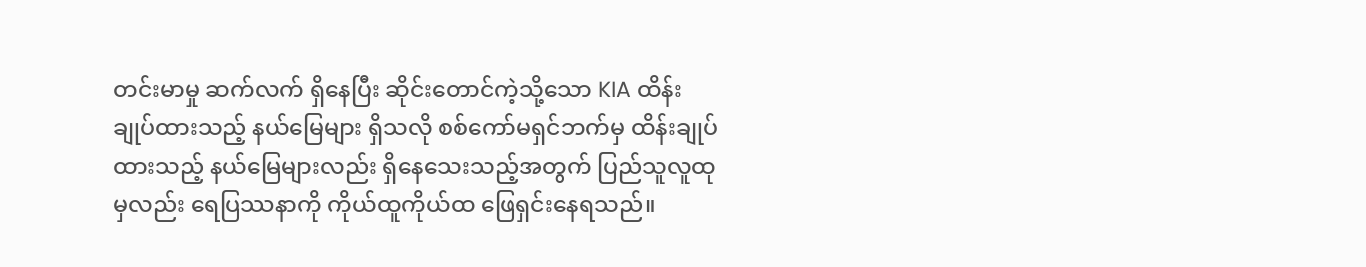တင်းမာမှု ဆက်လက် ရှိနေပြီး ဆိုင်းတောင်ကဲ့သို့သော KIA ထိန်းချုပ်ထားသည့် နယ်မြေများ ရှိသလို စစ်ကော်မရှင်ဘက်မှ ထိန်းချုပ်ထားသည့် နယ်မြေများလည်း ရှိနေသေးသည့်အတွက် ပြည်သူလူထုမှလည်း ရေပြဿနာကို ကိုယ်ထူကိုယ်ထ ဖြေရှင်းနေရသည်။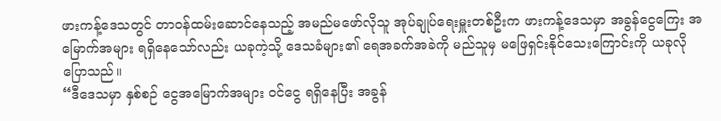ဖားကန့်ဒေသတွင် တာဝန်ထမ်းဆောင်နေသည့် အမည်မဖော်လိုသူ အုပ်ချုပ်ရေးမှူးတစ်ဦးက ဖားကန့်ဒေသမှာ အခွန်ငွေကြေး အမြောက်အများ ရရှိနေသော်လည်း ယခုကဲ့သို့ ဒေသခံများ၏ ရေအခက်အခဲကို မည်သူမှ မဖြေရှင်းနိုင်သေးကြောင်းကို ယခုလို ပြောသည်။
“ဒီဒေသမှာ နှစ်စဉ် ငွေအမြောက်အများ ဝင်ငွေ ရရှိနေပြီး အခွန်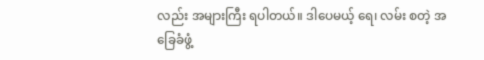လည်း အများကြီး ရပါတယ်။ ဒါပေမယ့် ရေ၊ လမ်း စတဲ့ အခြေခံဖွံ့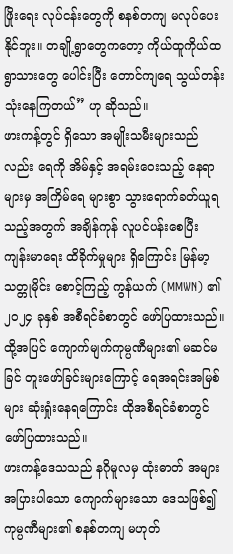ဖြိုးရေး လုပ်ငန်းတွေကို စနစ်တကျ မလုပ်ပေးနိုင်ဘူး။ တချို့ရွာတွေကတော့ ကိုယ်ထူကိုယ်ထ ရွာသားတွေ ပေါင်းပြီး တောင်ကျရေ သွယ်တန်းသုံးနေကြတယ်” ဟု ဆိုသည်။
ဖားကန့်တွင် ရှိသော အမျိုးသမီးများသည်လည်း ရေကို အိမ်နှင့် အရမ်းဝေးသည့် နေရာများမှ အကြိမ်ရေ များစွာ သွားရောက်ခတ်ယူရသည့်အတွက် အချိန်ကုန် လူပင်ပန်းစေပြီး ကျန်းမာရေး ထိခိုက်မှုများ ရှိကြောင်း မြန်မာ့သတ္တုမိုင်း စောင့်ကြည့် ကွန်ယက် (MMWN) ၏ ၂၀၂၄ ခုနှစ် အစီရင်ခံစာတွင် ဖော်ပြထားသည်။
ထို့အပြင် ကျောက်မျက်ကုမ္ပဏီများ၏ မဆင်မခြင် တူးဖော်ခြင်းများကြောင့် ရေအရင်းအမြစ်များ ဆုံးရှုံးနေရကြောင်း ထိုအစီရင်ခံစာတွင် ဖော်ပြထားသည်။
ဖားကန့်ဒေသသည် နဂိုမူလမှ ထုံးဓာတ် အများအပြားပါသော ကျောက်များသော ဒေသဖြစ်၍ ကုမ္ပဏီများ၏ စနစ်တကျ မဟုတ်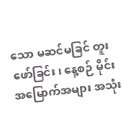သော မဆင်မခြင် တူးဖော်ခြင်း၊ နေ့စဉ် မိုင်းအမြောက်အများ အသုံး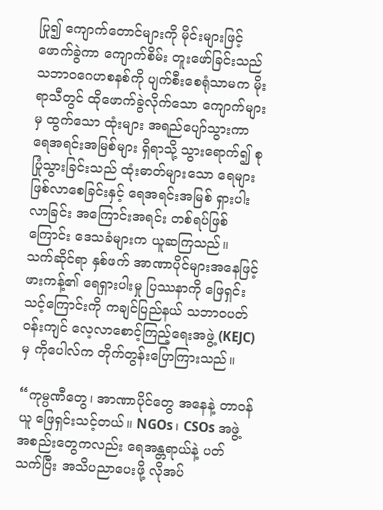ပြု၍ ကျောက်တောင်များကို မိုင်းများဖြင့် ဖောက်ခွဲကာ ကျောက်စိမ်း တူးဖော်ခြင်းသည် သဘာဝဂေဟစနစ်ကို ပျက်စီးစေရုံသာမက မိုးရာသီတွင် ထိုဖောက်ခွဲလိုက်သော ကျောက်များမှ ထွက်သော ထုံးများ အရည်ပျော်သွားကာ ရေအရင်းအမြစ်များ ရှိရာသို့ သွားရောက်၍ စုပြုံသွားခြင်းသည် ထုံးဓာတ်များသော ရေများ ဖြစ်လာစေခြင်းနှင့် ရေအရင်းအမြစ် ရှားပါးလာခြင်း အကြောင်းအရင်း တစ်ရပ်ဖြစ်ကြောင်း ဒေသခံများက ယူဆကြသည်။
သက်ဆိုင်ရာ နှစ်ဖက် အာဏာပိုင်များအနေဖြင့် ဖားကန့်၏ ရေရှားပါးမှု ပြဿနာကို ဖြေရှင်းသင့်ကြောင်းကို ကချင်ပြည်နယ် သဘာဝပတ်ဝန်းကျင် လေ့လာစောင့်ကြည့်ရေးအဖွဲ့ (KEJC) မှ ကိုပေါလ်က တိုက်တွန်းပြောကြားသည်။

“ကုမ္ပဏီတွေ၊ အာဏာပိုင်တွေ အနေနဲ့ တာဝန်ယူ ဖြေရှင်းသင့်တယ်။ NGOs၊ CSOs အဖွဲ့အစည်းတွေကလည်း ရေအန္တရာယ်နဲ့ ပတ်သက်ပြီး အသိပညာပေးဖို့ လိုအပ်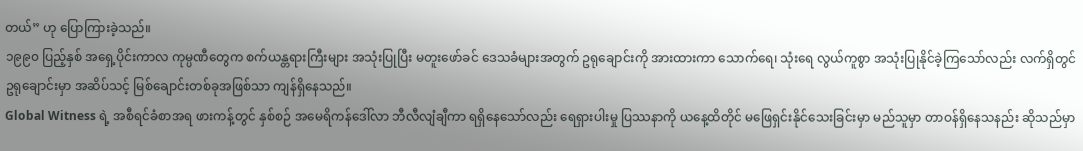တယ်” ဟု ပြောကြားခဲ့သည်။
၁၉၉၀ ပြည့်နှစ် အရှေ့ပိုင်းကာလ ကုမ္ပဏီတွေက စက်ယန္တရားကြီးများ အသုံးပြုပြီး မတူးဖော်ခင် ဒေသခံများအတွက် ဥရုချောင်းကို အားထားကာ သောက်ရေ၊ သုံးရေ လွယ်ကူစွာ အသုံးပြုနိုင်ခဲ့ကြသော်လည်း လက်ရှိတွင် ဥရုချောင်းမှာ အဆိပ်သင့် မြစ်ချောင်းတစ်ခုအဖြစ်သာ ကျန်ရှိနေသည်။
Global Witness ရဲ့ အစီရင်ခံစာအရ ဖားကန့်တွင် နှစ်စဉ် အမေရိကန်ဒေါ်လာ ဘီလီလျံချီကာ ရရှိနေသော်လည်း ရေရှားပါးမှု ပြဿနာကို ယနေ့ထိတိုင် မဖြေရှင်းနိုင်သေးခြင်းမှာ မည်သူမှာ တာဝန်ရှိနေသနည်း ဆိုသည်မှာ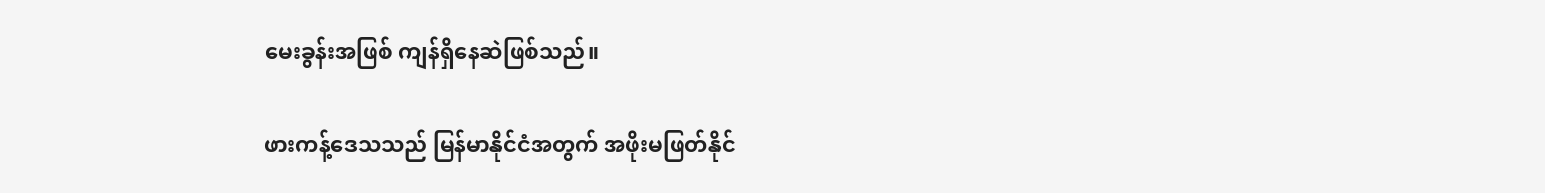မေးခွန်းအဖြစ် ကျန်ရှိနေဆဲဖြစ်သည်။

ဖားကန့်ဒေသသည် မြန်မာနိုင်ငံအတွက် အဖိုးမဖြတ်နိုင်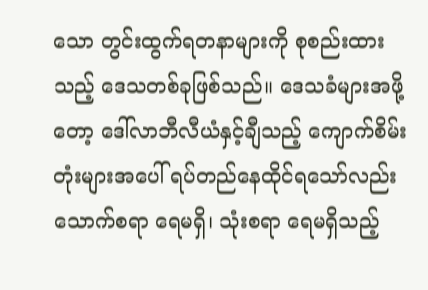သော တွင်းထွက်ရတနာများကို စုစည်းထားသည့် ဒေသတစ်ခုဖြစ်သည်။ ဒေသခံများအဖို့တော့ ဒေါ်လာဘီလီယံနှင့်ချီသည့် ကျောက်စိမ်းတုံးများအပေါ် ရပ်တည်နေထိုင်ရသော်လည်း သောက်စရာ ရေမရှိ၊ သုံးစရာ ရေမရှိသည့်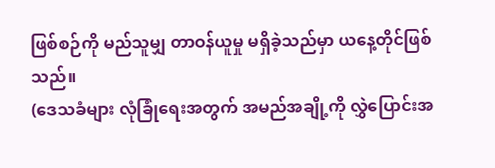ဖြစ်စဉ်ကို မည်သူမျှ တာဝန်ယူမှု မရှိခဲ့သည်မှာ ယနေ့တိုင်ဖြစ်သည်။
(ဒေသခံများ လုံခြုံရေးအတွက် အမည်အချို့ကို လွှဲပြောင်းအ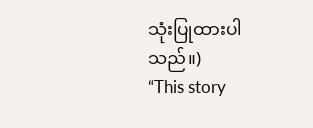သုံးပြုထားပါသည်။)
“This story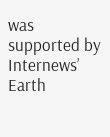was supported by Internews’ Earth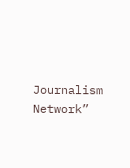Journalism Network”